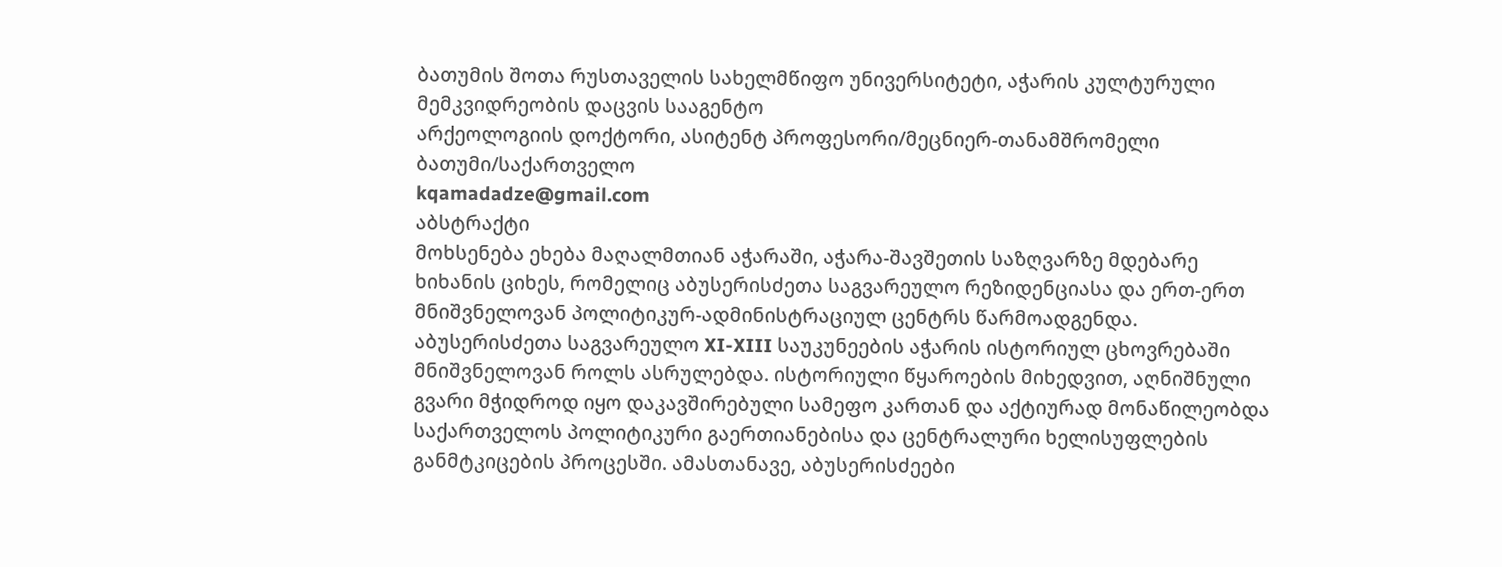ბათუმის შოთა რუსთაველის სახელმწიფო უნივერსიტეტი, აჭარის კულტურული მემკვიდრეობის დაცვის სააგენტო
არქეოლოგიის დოქტორი, ასიტენტ პროფესორი/მეცნიერ-თანამშრომელი
ბათუმი/საქართველო
kqamadadze@gmail.com
აბსტრაქტი
მოხსენება ეხება მაღალმთიან აჭარაში, აჭარა-შავშეთის საზღვარზე მდებარე ხიხანის ციხეს, რომელიც აბუსერისძეთა საგვარეულო რეზიდენციასა და ერთ-ერთ მნიშვნელოვან პოლიტიკურ-ადმინისტრაციულ ცენტრს წარმოადგენდა. აბუსერისძეთა საგვარეულო XI-XIII საუკუნეების აჭარის ისტორიულ ცხოვრებაში მნიშვნელოვან როლს ასრულებდა. ისტორიული წყაროების მიხედვით, აღნიშნული გვარი მჭიდროდ იყო დაკავშირებული სამეფო კართან და აქტიურად მონაწილეობდა საქართველოს პოლიტიკური გაერთიანებისა და ცენტრალური ხელისუფლების განმტკიცების პროცესში. ამასთანავე, აბუსერისძეები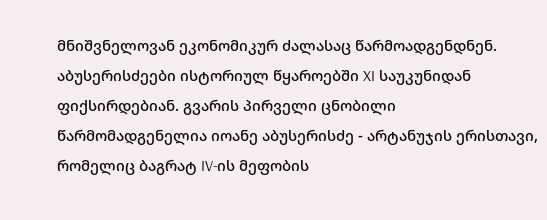მნიშვნელოვან ეკონომიკურ ძალასაც წარმოადგენდნენ. აბუსერისძეები ისტორიულ წყაროებში XI საუკუნიდან ფიქსირდებიან. გვარის პირველი ცნობილი წარმომადგენელია იოანე აბუსერისძე - არტანუჯის ერისთავი, რომელიც ბაგრატ IV-ის მეფობის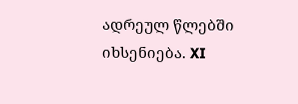ადრეულ წლებში იხსენიება. XI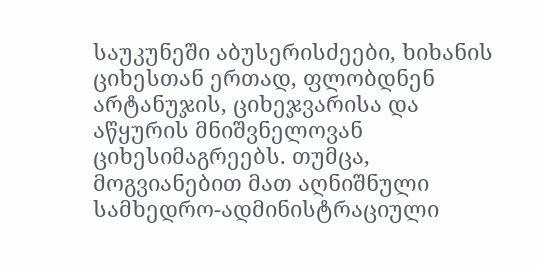საუკუნეში აბუსერისძეები, ხიხანის ციხესთან ერთად, ფლობდნენ არტანუჯის, ციხეჯვარისა და აწყურის მნიშვნელოვან ციხესიმაგრეებს. თუმცა, მოგვიანებით მათ აღნიშნული სამხედრო-ადმინისტრაციული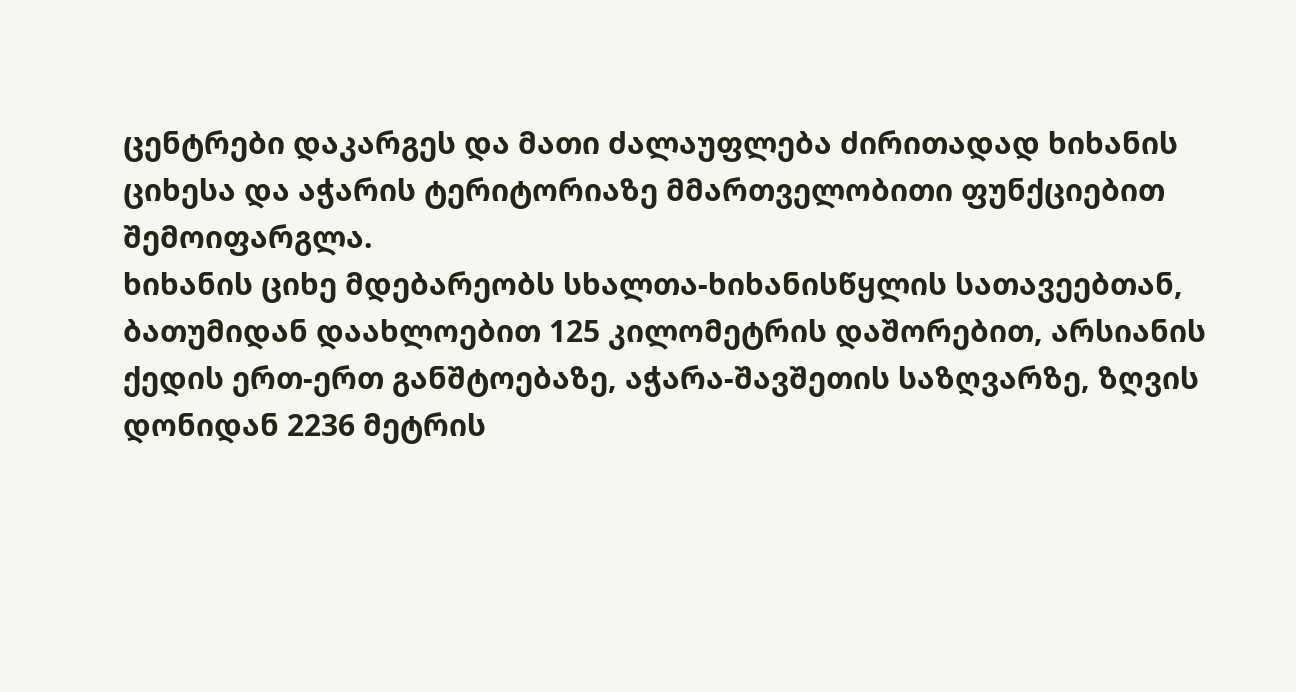ცენტრები დაკარგეს და მათი ძალაუფლება ძირითადად ხიხანის ციხესა და აჭარის ტერიტორიაზე მმართველობითი ფუნქციებით შემოიფარგლა.
ხიხანის ციხე მდებარეობს სხალთა-ხიხანისწყლის სათავეებთან, ბათუმიდან დაახლოებით 125 კილომეტრის დაშორებით, არსიანის ქედის ერთ-ერთ განშტოებაზე, აჭარა-შავშეთის საზღვარზე, ზღვის დონიდან 2236 მეტრის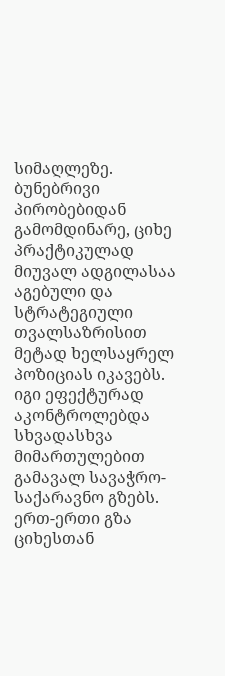სიმაღლეზე. ბუნებრივი პირობებიდან გამომდინარე, ციხე პრაქტიკულად მიუვალ ადგილასაა აგებული და სტრატეგიული თვალსაზრისით მეტად ხელსაყრელ პოზიციას იკავებს. იგი ეფექტურად აკონტროლებდა სხვადასხვა მიმართულებით გამავალ სავაჭრო-საქარავნო გზებს. ერთ-ერთი გზა ციხესთან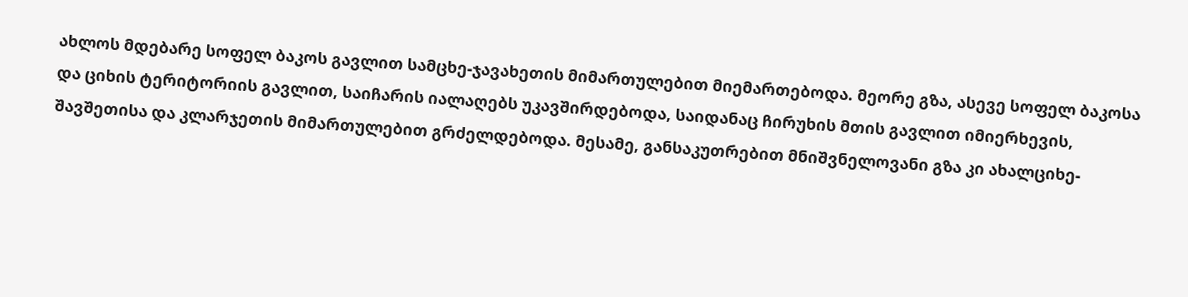ახლოს მდებარე სოფელ ბაკოს გავლით სამცხე-ჯავახეთის მიმართულებით მიემართებოდა. მეორე გზა, ასევე სოფელ ბაკოსა და ციხის ტერიტორიის გავლით, საიჩარის იალაღებს უკავშირდებოდა, საიდანაც ჩირუხის მთის გავლით იმიერხევის, შავშეთისა და კლარჯეთის მიმართულებით გრძელდებოდა. მესამე, განსაკუთრებით მნიშვნელოვანი გზა კი ახალციხე-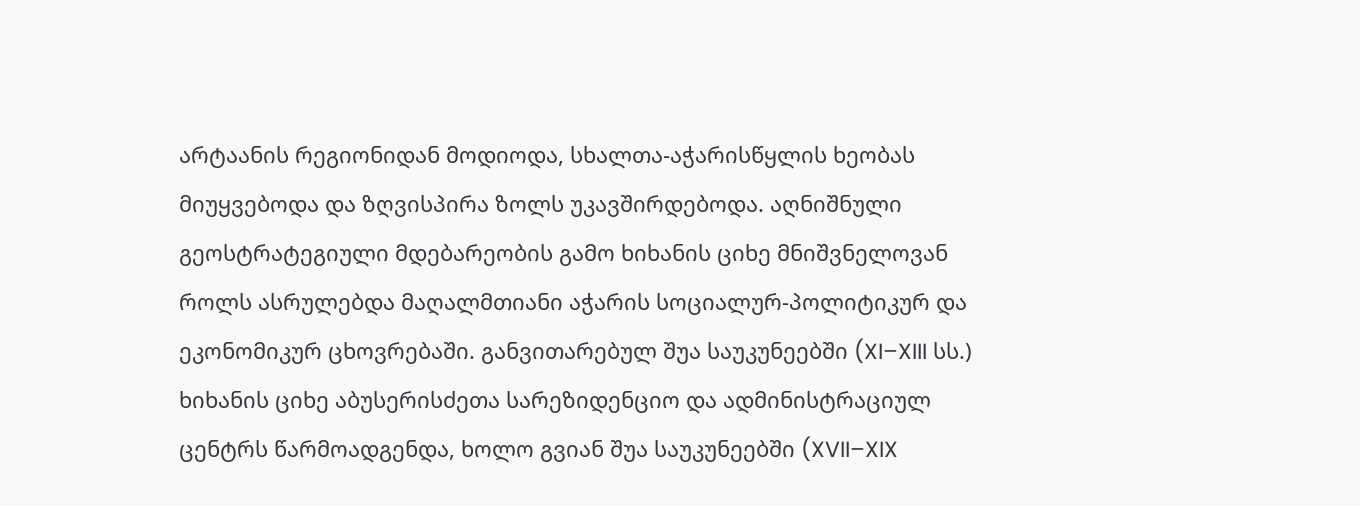არტაანის რეგიონიდან მოდიოდა, სხალთა-აჭარისწყლის ხეობას მიუყვებოდა და ზღვისპირა ზოლს უკავშირდებოდა. აღნიშნული გეოსტრატეგიული მდებარეობის გამო ხიხანის ციხე მნიშვნელოვან როლს ასრულებდა მაღალმთიანი აჭარის სოციალურ-პოლიტიკურ და ეკონომიკურ ცხოვრებაში. განვითარებულ შუა საუკუნეებში (XI–XIII სს.) ხიხანის ციხე აბუსერისძეთა სარეზიდენციო და ადმინისტრაციულ ცენტრს წარმოადგენდა, ხოლო გვიან შუა საუკუნეებში (XVII–XIX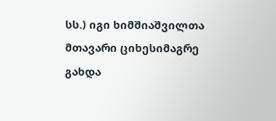სს.) იგი ხიმშიაშვილთა მთავარი ციხესიმაგრე გახდა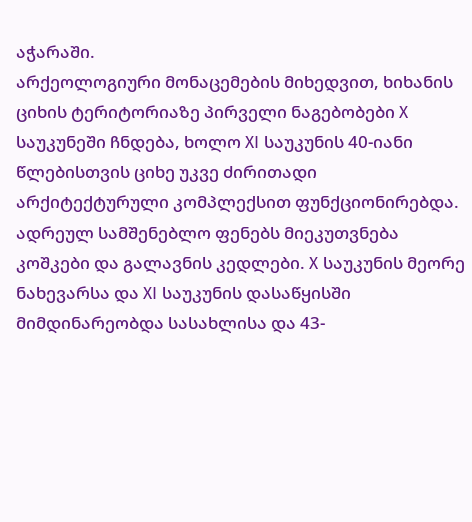აჭარაში.
არქეოლოგიური მონაცემების მიხედვით, ხიხანის ციხის ტერიტორიაზე პირველი ნაგებობები X საუკუნეში ჩნდება, ხოლო XI საუკუნის 40-იანი წლებისთვის ციხე უკვე ძირითადი არქიტექტურული კომპლექსით ფუნქციონირებდა. ადრეულ სამშენებლო ფენებს მიეკუთვნება კოშკები და გალავნის კედლები. X საუკუნის მეორე ნახევარსა და XI საუკუნის დასაწყისში მიმდინარეობდა სასახლისა და 43-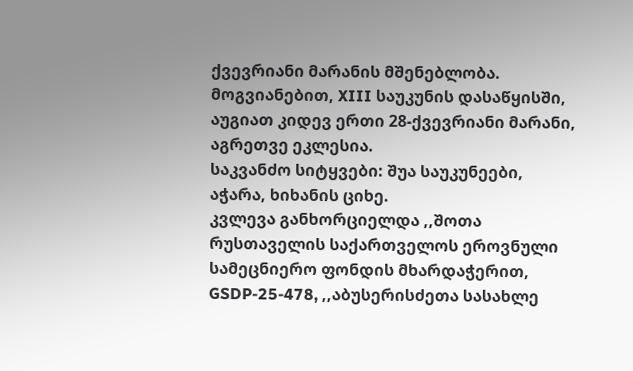ქვევრიანი მარანის მშენებლობა. მოგვიანებით, XIII საუკუნის დასაწყისში, აუგიათ კიდევ ერთი 28-ქვევრიანი მარანი, აგრეთვე ეკლესია.
საკვანძო სიტყვები: შუა საუკუნეები, აჭარა, ხიხანის ციხე.
კვლევა განხორციელდა ,,შოთა რუსთაველის საქართველოს ეროვნული სამეცნიერო ფონდის მხარდაჭერით, GSDP-25-478, ,,აბუსერისძეთა სასახლე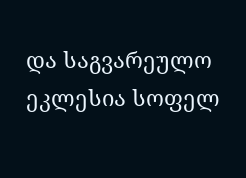და საგვარეულო ეკლესია სოფელ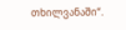თხილვანაში“.